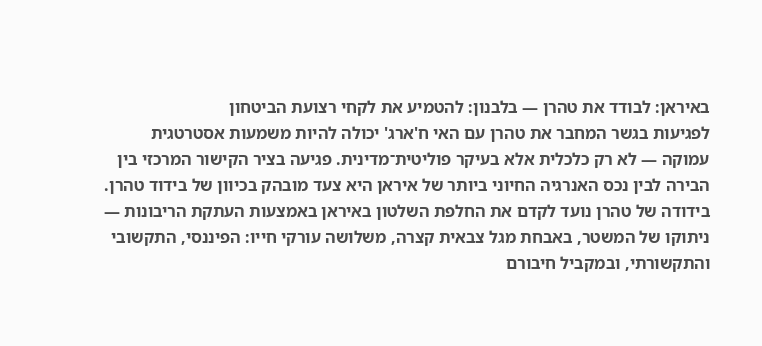באיראן: לבודד את טהרן — בלבנון: להטמיע את לקחי רצועת הביטחון
לפגיעות בגשר המחבר את טהרן עם האי ח'ארג' יכולה להיות משמעות אסטרטגית עמוקה — לא רק כלכלית אלא בעיקר פוליטית־מדינית. פגיעה בציר הקישור המרכזי בין הבירה לבין נכס האנרגיה החיוני ביותר של איראן היא צעד מובהק בכיוון של בידוד טהרן.
בידודה של טהרן נועד לקדם את החלפת השלטון באיראן באמצעות העתקת הריבונות — ניתוקו של המשטר, באבחת מגל צבאית קצרה, משלושה עורקי חייו: הפיננסי, התקשובי והתקשורתי, ובמקביל חיבורם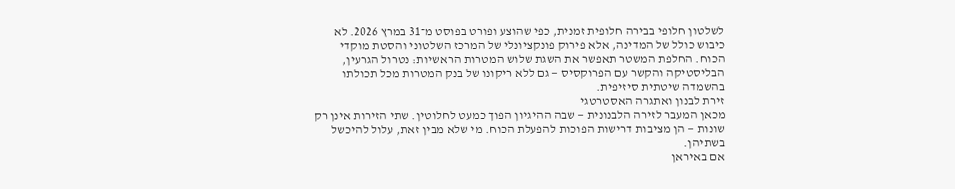לשלטון חלופי בבירה חלופית זמנית, כפי שהוצע ופורט בפוסט מ־31 במרץ 2026. לא כיבוש כולל של המדינה, אלא פירוק פונקציונלי של המרכז השלטוני והסטת מוקדי הכוח. החלפת המשטר תאפשר את השגת שלוש המטרות הראשיות: נטרול הגרעין, הבליסטיקה והקשר עם הפרוקסיס — גם ללא ריקונו של בנק המטרות מכל תכולתו בהשמדה שיטתית סיזיפית.
זירת לבנון ואתגרה האסטרטגי
מכאן המעבר לזירה הלבנונית — שבה ההיגיון הפוך כמעט לחלוטין. שתי הזירות אינן רק שונות — הן מציבות דרישות הפוכות להפעלת הכוח. מי שלא מבין זאת, עלול להיכשל בשתיהן.
אם באיראן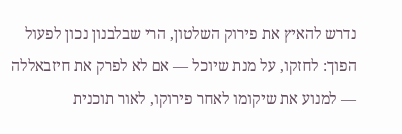נדרש להאיץ את פירוק השלטון, הרי שבלבנון נכון לפעול הפוך: לחזקו, על מנת שיוכל — אם לא לפרק את חיזבאללה — למנוע את שיקומו לאחר פירוקו, לאור תוכנית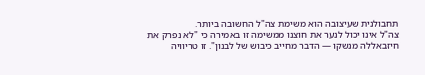תחבולנית שעיצובה הוא משימת צה"ל החשובה ביותר.
צה"ל אינו יכול לנער את חוצנו ממשימה זו באמירה כי "לא נפרק את חיזבאללה מנשקו — הדבר מחייב כיבוש של לבנון". זו טריוויה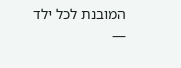המובנת לכל ילד —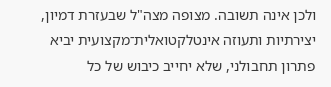ולכן אינה תשובה. מצופה מצה"ל שבעזרת דמיון, יצירתיות ותעוזה אינטלקטואלית־מקצועית יביא פתרון תחבולני, שלא יחייב כיבוש של כל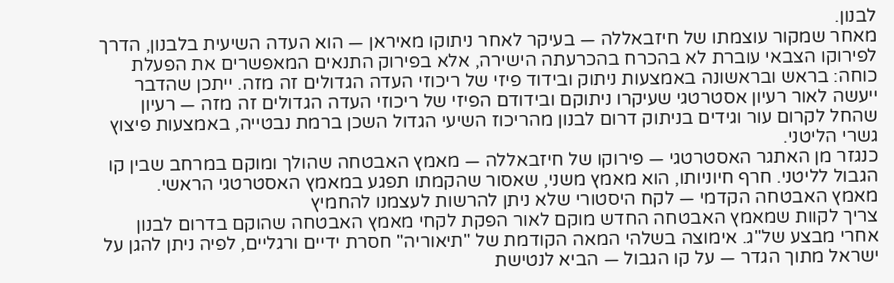לבנון.
מאחר שמקור עוצמתו של חיזבאללה — בעיקר לאחר ניתוקו מאיראן — הוא העדה השיעית בלבנון, הדרך לפירוקו הצבאי עוברת לא בהכרח בהכרעתה הישירה, אלא בפירוק התנאים המאפשרים את הפעלת כוחה: בראש ובראשונה באמצעות ניתוק ובידוד פיזי של ריכוזי העדה הגדולים זה מזה. ייתכן שהדבר ייעשה לאור רעיון אסטרטגי שעיקרו ניתוקם ובידודם הפיזי של ריכוזי העדה הגדולים זה מזה — רעיון שהחל לקרום עור וגידים בניתוק דרום לבנון מהריכוז השיעי הגדול השכן ברמת נבטייה, באמצעות פיצוץ גשרי הליטני.
כנגזר מן האתגר האסטרטגי — פירוקו של חיזבאללה — מאמץ האבטחה שהולך ומוקם במרחב שבין קו הגבול לליטני. חרף חיוניותו, הוא מאמץ משני, שאסור שהקמתו תפגע במאמץ האסטרטגי הראשי.
מאמץ האבטחה הקדמי — לקח היסטורי שלא ניתן להרשות לעצמנו להחמיץ
צריך לקוות שמאמץ האבטחה החדש מוקם לאור הפקת לקחי מאמץ האבטחה שהוקם בדרום לבנון אחרי מבצע של"ג. אימוצה בשלהי המאה הקודמת של "תיאוריה" חסרת ידיים ורגליים, לפיה ניתן להגן על ישראל מתוך הגדר — על קו הגבול — הביא לנטישת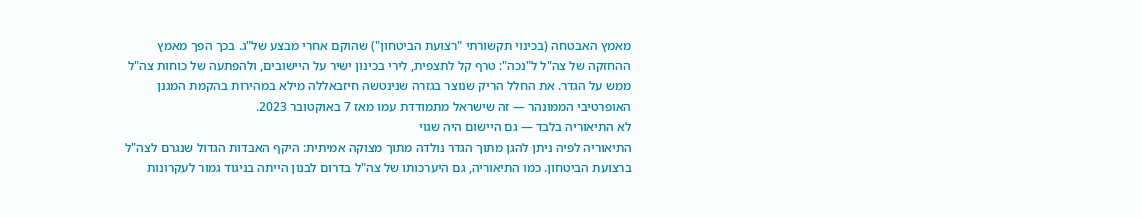מאמץ האבטחה (בכינוי תקשורתי "רצועת הביטחון") שהוקם אחרי מבצע של"ג. בכך הפך מאמץ ההחזקה של צה"ל ל"נכה": טרף קל לתצפית, לירי בכינון ישיר על היישובים, ולהפתעה של כוחות צה"ל ממש על הגדר. את החלל הריק שנוצר בגזרה שנינטשה חיזבאללה מילא במהירות בהקמת המגנן האופרטיבי הממונהר — זה שישראל מתמודדת עמו מאז 7 באוקטובר 2023.
לא התיאוריה בלבד — גם היישום היה שגוי
התיאוריה לפיה ניתן להגן מתוך הגדר נולדה מתוך מצוקה אמיתית: היקף האבדות הגדול שנגרם לצה"ל ברצועת הביטחון. כמו התיאוריה, גם היערכותו של צה"ל בדרום לבנון הייתה בניגוד גמור לעקרונות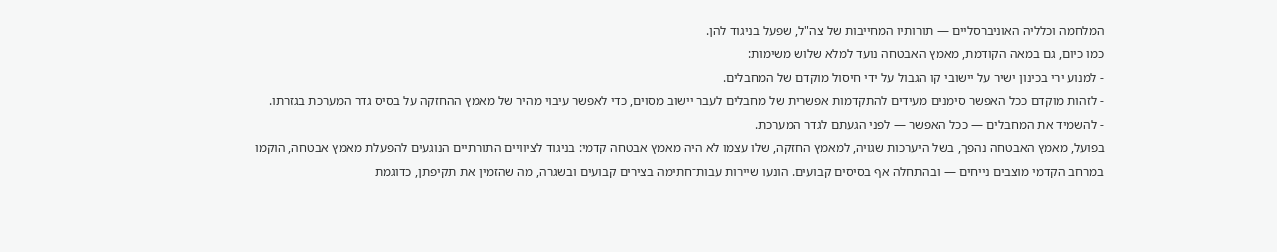המלחמה וכלליה האוניברסליים — תורותיו המחייבות של צה"ל, שפעל בניגוד להן.
כמו כיום, גם במאה הקודמת, מאמץ האבטחה נועד למלא שלוש משימות:
- למנוע ירי בכינון ישיר על יישובי קו הגבול על ידי חיסול מוקדם של המחבלים.
- לזהות מוקדם ככל האפשר סימנים מעידים להתקדמות אפשרית של מחבלים לעבר יישוב מסוים, כדי לאפשר עיבוי מהיר של מאמץ ההחזקה על בסיס גדר המערכת בגזרתו.
- להשמיד את המחבלים — ככל האפשר — לפני הגעתם לגדר המערכת.
בפועל, מאמץ האבטחה נהפך, בשל היערכות שגויה, למאמץ החזקה, שלו עצמו לא היה מאמץ אבטחה קדמי: בניגוד לציוויים התורתיים הנוגעים להפעלת מאמץ אבטחה, הוקמו במרחב הקדמי מוצבים נייחים — ובהתחלה אף בסיסים קבועים. הונעו שיירות עבות־חתימה בצירים קבועים ובשגרה, מה שהזמין את תקיפתן, כדוגמת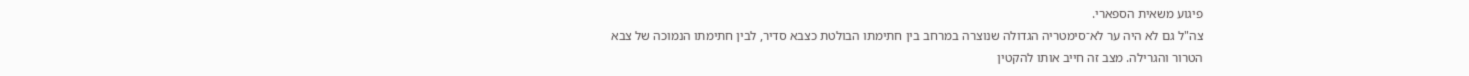פיגוע משאית הספארי.
צה"ל גם לא היה ער לא־סימטריה הגדולה שנוצרה במרחב בין חתימתו הבולטת כצבא סדיר, לבין חתימתו הנמוכה של צבא הטרור והגרילה. מצב זה חייב אותו להקטין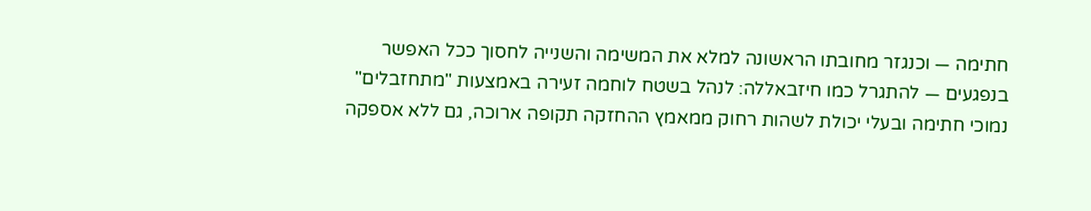חתימה — וכנגזר מחובתו הראשונה למלא את המשימה והשנייה לחסוך ככל האפשר בנפגעים — להתגרל כמו חיזבאללה: לנהל בשטח לוחמה זעירה באמצעות "מתחזבלים" נמוכי חתימה ובעלי יכולת לשהות רחוק ממאמץ ההחזקה תקופה ארוכה, גם ללא אספקה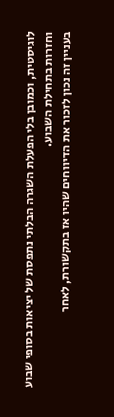לוגיסטית, וכמובן בלי הפעלת השגרה הבלתי נתפסת של יציאות בסופי שבוע וחזרות בתחילת השבוע.
בעניין זה נכון לזכור את הדיווחים שהיו אז בתקשורת, לאחר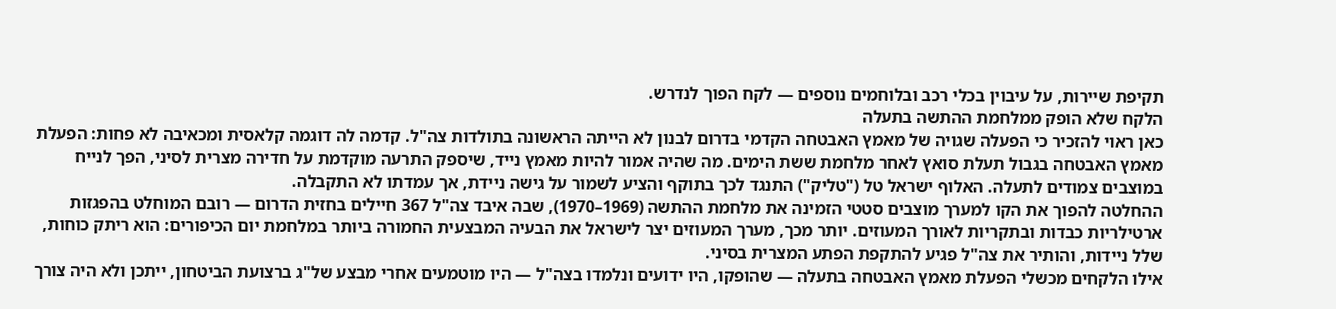תקיפת שיירות, על עיבוין בכלי רכב ובלוחמים נוספים — לקח הפוך לנדרש.
הלקח שלא הופק ממלחמת ההתשה בתעלה
כאן ראוי להזכיר כי הפעלה שגויה של מאמץ האבטחה הקדמי בדרום לבנון לא הייתה הראשונה בתולדות צה"ל. קדמה לה דוגמה קלאסית ומכאיבה לא פחות: הפעלת מאמץ האבטחה בגבול תעלת סואץ לאחר מלחמת ששת הימים. מה שהיה אמור להיות מאמץ נייד, שיספק התרעה מוקדמת על חדירה מצרית לסיני, הפך לנייח במוצבים צמודים לתעלה. האלוף ישראל טל ("טליק") התנגד לכך בתוקף והציע לשמור על גישה ניידת, אך עמדתו לא התקבלה.
ההחלטה להפוך את הקו למערך מוצבים סטטי הזמינה את מלחמת ההתשה (1969–1970), שבה איבד צה"ל 367 חיילים בחזית הדרום — רובם המוחלט בהפגזות ארטילריות כבדות ובתקריות לאורך המעוזים. יותר מכך, מערך המעוזים יצר לישראל את הבעיה המבצעית החמורה ביותר במלחמת יום הכיפורים: הוא ריתק כוחות, שלל ניידות, והותיר את צה"ל פגיע להתקפת הפתע המצרית בסיני.
אילו הלקחים מכשלי הפעלת מאמץ האבטחה בתעלה — שהופקו, היו ידועים ונלמדו בצה"ל — היו מוטמעים אחרי מבצע של"ג ברצועת הביטחון, ייתכן ולא היה צורך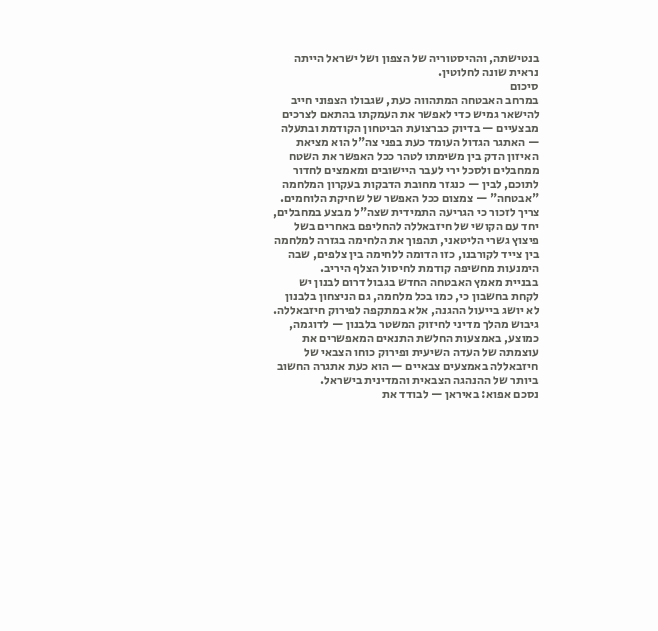בנטישתה, וההיסטוריה של הצפון ושל ישראל הייתה נראית שונה לחלוטין.
סיכום
במרחב האבטחה המתהווה כעת, שגבולו הצפוני חייב להישאר גמיש כדי לאפשר את העמקתו בהתאם לצרכים מבצעיים — בדיוק כברצועת הביטחון הקודמת ובתעלה — האתגר הגדול העומד כעת בפני צה"ל הוא מציאת האיזון הדק בין משימתו לטהר ככל האפשר את השטח ממחבלים ולסכל ירי לעבר היישובים ומאמצים לחדור לתוכם, לבין — כנגזר מחובת הדבקות בעקרון המלחמה "אבטחה" — צמצום ככל האפשר של שחיקת הלוחמים.
צריך לזכור כי הגריעה התמידית שצה"ל מבצע במחבלים, יחד עם הקושי של חיזבאללה להחליפם באחרים בשל פיצוץ גשרי הליטאני, תהפוך את הלחימה בגזרה למלחמה בין צייד לקורבנו, כזו הדומה ללחימה בין צלפים, שבה הימנעות מחשיפה קודמת לחיסול הצלף היריב.
בבניית מאמץ האבטחה החדש בגבול דרום לבנון יש לקחת בחשבון כי, כמו בכל מלחמה, גם הניצחון בלבנון לא יושג בייעול ההגנה, אלא במתקפה לפירוק חיזבאללה. גיבוש מהלך מדיני לחיזוק המשטר בלבנון — לדוגמה, כמוצע, באמצעות החלשת התנאים המאפשרים את עוצמתה של העדה השיעית ופירוק כוחו הצבאי של חיזבאללה באמצעים צבאיים — הוא כעת אתגרה החשוב ביותר של ההנהגה הצבאית והמדינית בישראל.
נסכם אפוא: באיראן — לבודד את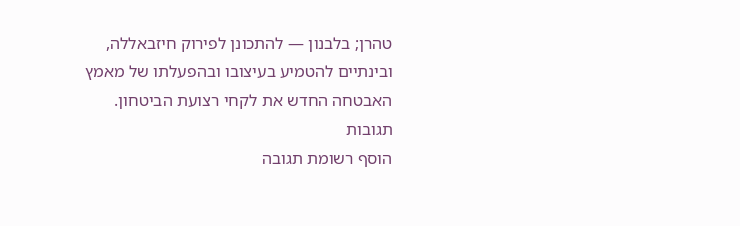טהרן; בלבנון — להתכונן לפירוק חיזבאללה, ובינתיים להטמיע בעיצובו ובהפעלתו של מאמץ האבטחה החדש את לקחי רצועת הביטחון.
תגובות
הוסף רשומת תגובה